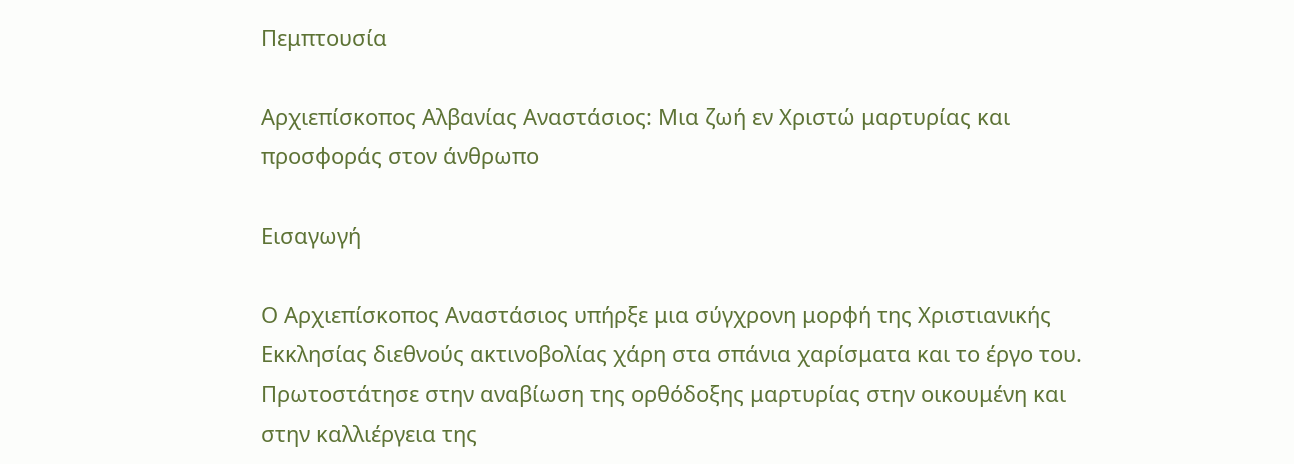Πεμπτουσία

Αρχιεπίσκοπος Αλβανίας Αναστάσιος: Μια ζωή εν Χριστώ μαρτυρίας και προσφοράς στον άνθρωπο

Εισαγωγή

Ο Αρχιεπίσκοπος Αναστάσιος υπήρξε μια σύγχρονη μορφή της Χριστιανικής Εκκλησίας διεθνούς ακτινοβολίας χάρη στα σπάνια χαρίσματα και το έργο του. Πρωτοστάτησε στην αναβίωση της ορθόδοξης μαρτυρίας στην οικουμένη και στην καλλιέργεια της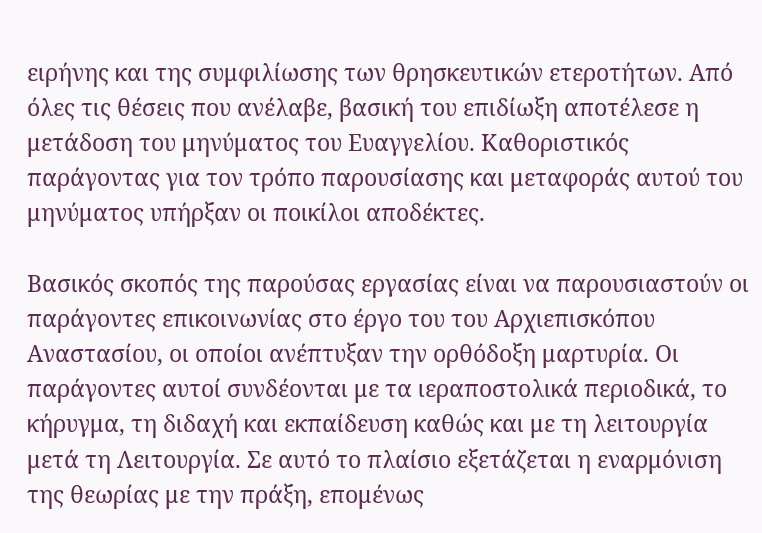ειρήνης και της συμφιλίωσης των θρησκευτικών ετεροτήτων. Από όλες τις θέσεις που ανέλαβε, βασική του επιδίωξη αποτέλεσε η μετάδοση του μηνύματος του Ευαγγελίου. Καθοριστικός παράγοντας για τον τρόπο παρουσίασης και μεταφοράς αυτού του μηνύματος υπήρξαν οι ποικίλοι αποδέκτες.

Βασικός σκοπός της παρούσας εργασίας είναι να παρουσιαστούν οι παράγοντες επικοινωνίας στο έργο του του Αρχιεπισκόπου Αναστασίου, οι οποίοι ανέπτυξαν την ορθόδοξη μαρτυρία. Οι παράγοντες αυτοί συνδέονται με τα ιεραποστολικά περιοδικά, το κήρυγμα, τη διδαχή και εκπαίδευση καθώς και με τη λειτουργία μετά τη Λειτουργία. Σε αυτό το πλαίσιο εξετάζεται η εναρμόνιση της θεωρίας με την πράξη, επομένως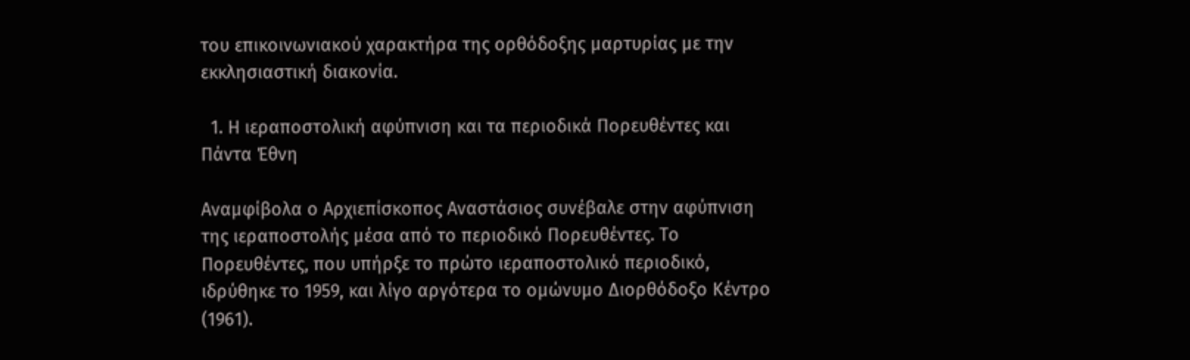του επικοινωνιακού χαρακτήρα της ορθόδοξης μαρτυρίας με την εκκλησιαστική διακονία.

  1. Η ιεραποστολική αφύπνιση και τα περιοδικά Πορευθέντες και Πάντα Έθνη

Αναμφίβολα ο Αρχιεπίσκοπος Αναστάσιος συνέβαλε στην αφύπνιση της ιεραποστολής μέσα από το περιοδικό Πορευθέντες. Το Πορευθέντες, που υπήρξε το πρώτο ιεραποστολικό περιοδικό, ιδρύθηκε το 1959, και λίγο αργότερα το ομώνυμο Διορθόδοξο Κέντρο (1961).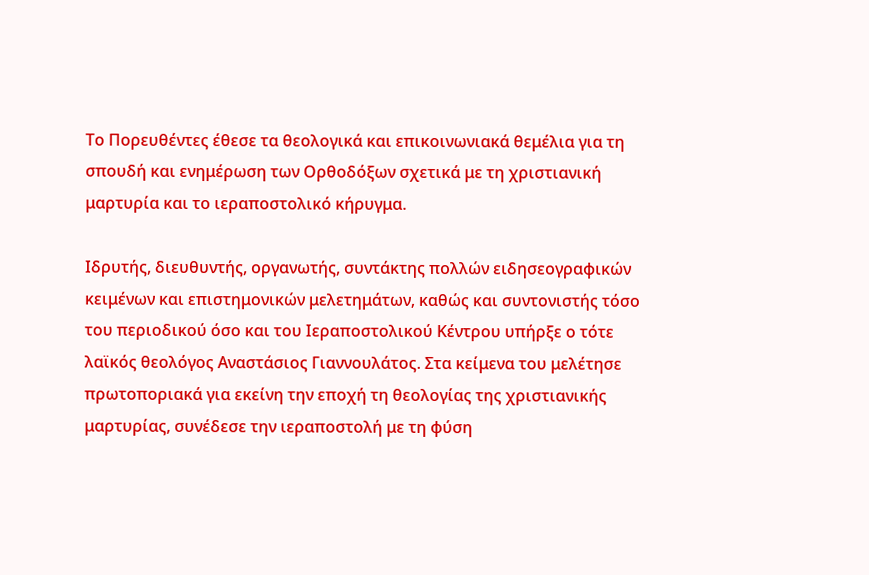Το Πορευθέντες έθεσε τα θεολογικά και επικοινωνιακά θεμέλια για τη σπουδή και ενημέρωση των Ορθοδόξων σχετικά με τη χριστιανική μαρτυρία και το ιεραποστολικό κήρυγμα.

Ιδρυτής, διευθυντής, οργανωτής, συντάκτης πολλών ειδησεογραφικών κειμένων και επιστημονικών μελετημάτων, καθώς και συντονιστής τόσο του περιοδικού όσο και του Ιεραποστολικού Κέντρου υπήρξε ο τότε λαϊκός θεολόγος Αναστάσιος Γιαννουλάτος. Στα κείμενα του μελέτησε πρωτοποριακά για εκείνη την εποχή τη θεολογίας της χριστιανικής μαρτυρίας, συνέδεσε την ιεραποστολή με τη φύση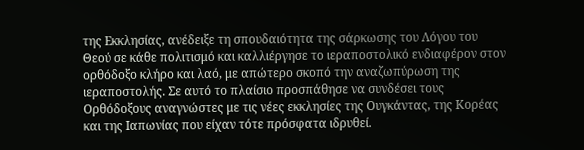της Εκκλησίας, ανέδειξε τη σπουδαιότητα της σάρκωσης του Λόγου του Θεού σε κάθε πολιτισμό και καλλιέργησε το ιεραποστολικό ενδιαφέρον στον ορθόδοξο κλήρο και λαό, με απώτερο σκοπό την αναζωπύρωση της ιεραποστολής. Σε αυτό το πλαίσιο προσπάθησε να συνδέσει τους Ορθόδοξους αναγνώστες με τις νέες εκκλησίες της Ουγκάντας, της Κορέας και της Ιαπωνίας που είχαν τότε πρόσφατα ιδρυθεί.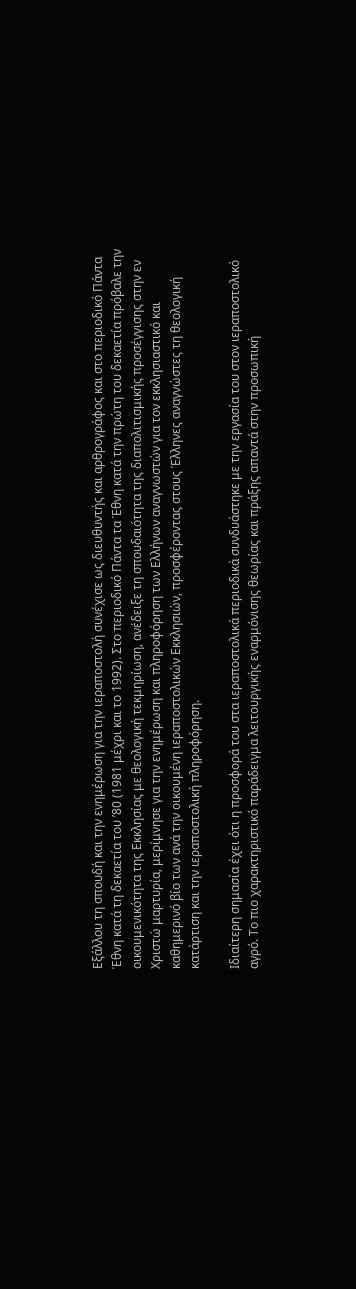Εξάλλου τη σπουδή και την ενημέρωση για την ιεραποστολή συνέχισε ως διευθυντής και αρθρογράφος και στο περιοδικό Πάντα Έθνη κατά τη δεκαετία του ’80 (1981 μέχρι και το 1992). Στο περιοδικό Πάντα τα Έθνη κατά την πρώτη του δεκαετία πρόβαλε την οικουμενικότητα της Εκκλησίας με θεολογική τεκμηρίωση, ανέδειξε τη σπουδαιότητα της διαπολιτισμικής προσέγγισης στην εν Χριστώ μαρτυρία, μερίμνησε για την ενημέρωση και πληροφόρηση των Ελλήνων αναγνωστών για τον εκκλησιαστικό και καθημερινό βίο των ανά την οικουμένη ιεραποστολικών Εκκλησιών, προσφέροντας στους Έλληνες αναγνώστες τη θεολογική κατάρτιση και την ιεραποστολική πληροφόρηση.

Ιδιαίτερη σημασία έχει ότι η προσφορά του στα ιεραποστολικά περιοδικά συνδυάστηκε με την εργασία του στον ιεραποστολικό αγρό. Το πιο χαρακτηριστικό παράδειγμα λειτουργικής εναρμόνισης θεωρίας και πράξης απαντά στην προσωπική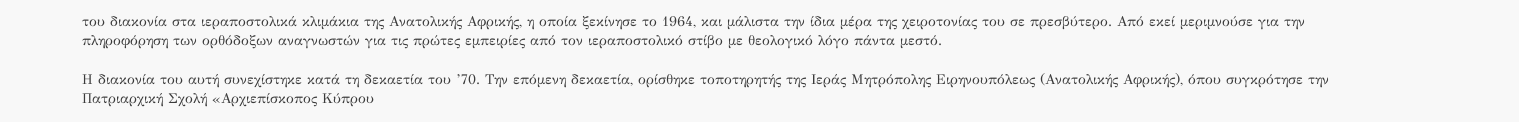του διακονία στα ιεραποστολικά κλιμάκια της Ανατολικής Αφρικής, η οποία ξεκίνησε το 1964, και μάλιστα την ίδια μέρα της χειροτονίας του σε πρεσβύτερο. Από εκεί μεριμνούσε για την πληροφόρηση των ορθόδοξων αναγνωστών για τις πρώτες εμπειρίες από τον ιεραποστολικό στίβο με θεολογικό λόγο πάντα μεστό.

Η διακονία του αυτή συνεχίστηκε κατά τη δεκαετία του ’70. Την επόμενη δεκαετία, ορίσθηκε τοποτηρητής της Ιεράς Μητρόπολης Ειρηνουπόλεως (Ανατολικής Αφρικής), όπου συγκρότησε την Πατριαρχική Σχολή «Αρχιεπίσκοπος Κύπρου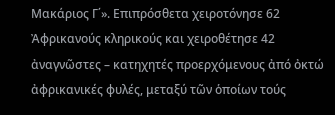Μακάριος Γ΄». Επιπρόσθετα χειροτόνησε 62 Ἀφρικανούς κληρικούς και χειροθέτησε 42 ἀναγνῶστες – κατηχητές προερχόμενους ἀπό ὀκτώ ἀφρικανικές φυλές, μεταξύ τῶν ὁποίων τούς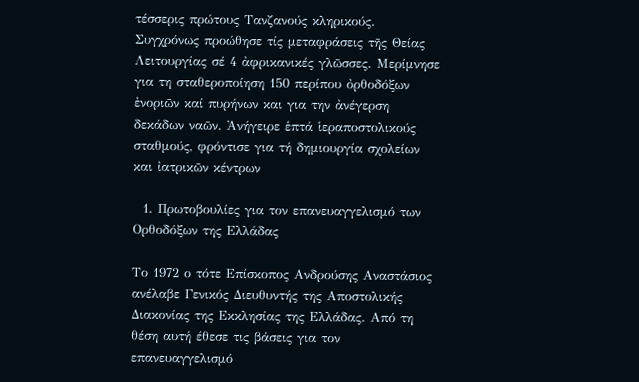τέσσερις πρώτους Τανζανούς κληρικούς. Συγχρόνως προώθησε τίς μεταφράσεις τῆς Θείας Λειτουργίας σέ 4 ἀφρικανικές γλῶσσες. Μερίμνησε για τη σταθεροποίηση 150 περίπου ὀρθοδόξων ἐνοριῶν καί πυρήνων και για την ἀνέγερση δεκάδων ναῶν. Ἀνήγειρε ἑπτά ἱεραποστολικούς σταθμούς, φρόντισε για τή δημιουργία σχολείων και ἰατρικῶν κέντρων

  1. Πρωτοβουλίες για τον επανευαγγελισμό των Ορθοδόξων της Ελλάδας

Το 1972 ο τότε Επίσκοπος Ανδρούσης Αναστάσιος ανέλαβε Γενικός Διευθυντής της Αποστολικής Διακονίας της Εκκλησίας της Ελλάδας. Από τη θέση αυτή έθεσε τις βάσεις για τον επανευαγγελισμό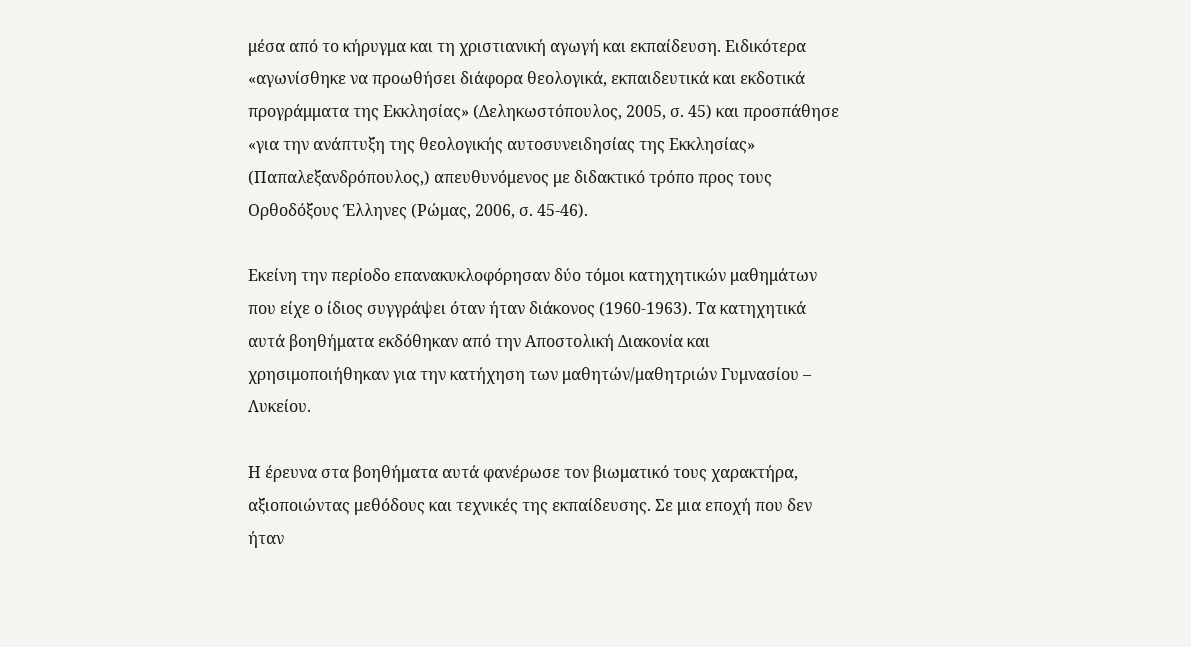μέσα από το κήρυγμα και τη χριστιανική αγωγή και εκπαίδευση. Ειδικότερα «αγωνίσθηκε να προωθήσει διάφορα θεολογικά, εκπαιδευτικά και εκδοτικά προγράμματα της Εκκλησίας» (Δεληκωστόπουλος, 2005, σ. 45) και προσπάθησε «για την ανάπτυξη της θεολογικής αυτοσυνειδησίας της Εκκλησίας» (Παπαλεξανδρόπουλος,) απευθυνόμενος με διδακτικό τρόπο προς τους Ορθοδόξους Έλληνες (Ρώμας, 2006, σ. 45-46).

Εκείνη την περίοδο επανακυκλοφόρησαν δύο τόμοι κατηχητικών μαθημάτων που είχε ο ίδιος συγγράψει όταν ήταν διάκονος (1960-1963). Τα κατηχητικά αυτά βοηθήματα εκδόθηκαν από την Αποστολική Διακονία και χρησιμοποιήθηκαν για την κατήχηση των μαθητών/μαθητριών Γυμνασίου – Λυκείου.

Η έρευνα στα βοηθήματα αυτά φανέρωσε τον βιωματικό τους χαρακτήρα, αξιοποιώντας μεθόδους και τεχνικές της εκπαίδευσης. Σε μια εποχή που δεν ήταν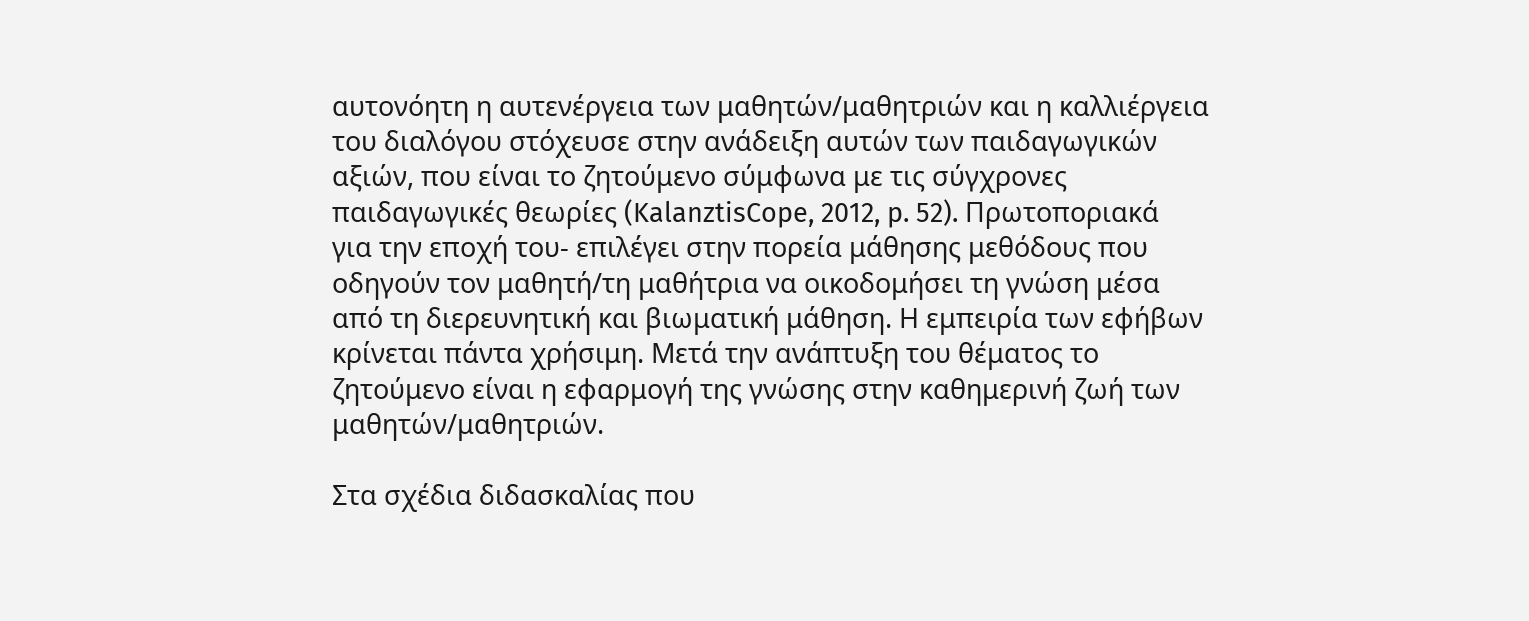αυτονόητη η αυτενέργεια των μαθητών/μαθητριών και η καλλιέργεια του διαλόγου στόχευσε στην ανάδειξη αυτών των παιδαγωγικών αξιών, που είναι το ζητούμενο σύμφωνα με τις σύγχρονες παιδαγωγικές θεωρίες (KalanztisCope, 2012, p. 52). Πρωτοποριακά για την εποχή του- επιλέγει στην πορεία μάθησης μεθόδους που οδηγούν τον μαθητή/τη μαθήτρια να οικοδομήσει τη γνώση μέσα από τη διερευνητική και βιωματική μάθηση. Η εμπειρία των εφήβων κρίνεται πάντα χρήσιμη. Μετά την ανάπτυξη του θέματος το ζητούμενο είναι η εφαρμογή της γνώσης στην καθημερινή ζωή των μαθητών/μαθητριών.

Στα σχέδια διδασκαλίας που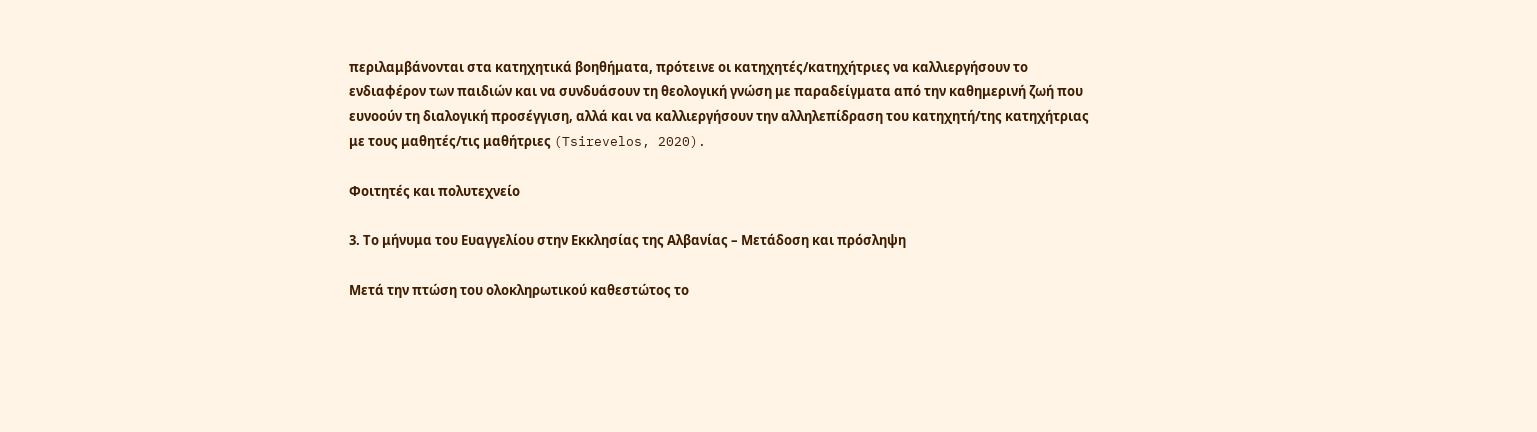περιλαμβάνονται στα κατηχητικά βοηθήματα, πρότεινε οι κατηχητές/κατηχήτριες να καλλιεργήσουν το ενδιαφέρον των παιδιών και να συνδυάσουν τη θεολογική γνώση με παραδείγματα από την καθημερινή ζωή που ευνοούν τη διαλογική προσέγγιση, αλλά και να καλλιεργήσουν την αλληλεπίδραση του κατηχητή/της κατηχήτριας με τους μαθητές/τις μαθήτριες (Tsirevelos, 2020).

Φοιτητές και πολυτεχνείο

3. Το μήνυμα του Ευαγγελίου στην Εκκλησίας της Αλβανίας – Μετάδοση και πρόσληψη

Μετά την πτώση του ολοκληρωτικού καθεστώτος το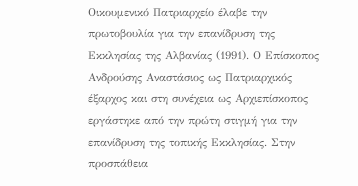Οικουμενικό Πατριαρχείο έλαβε την πρωτοβουλία για την επανίδρυση της Εκκλησίας της Αλβανίας (1991). Ο Επίσκοπος Ανδρούσης Αναστάσιος ως Πατριαρχικός έξαρχος και στη συνέχεια ως Αρχιεπίσκοπος εργάστηκε από την πρώτη στιγμή για την επανίδρυση της τοπικής Εκκλησίας. Στην προσπάθεια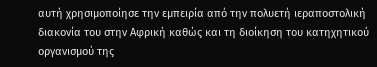αυτή χρησιμοποίησε την εμπειρία από την πολυετή ιεραποστολική διακονία του στην Αφρική καθώς και τη διοίκηση του κατηχητικού οργανισμού της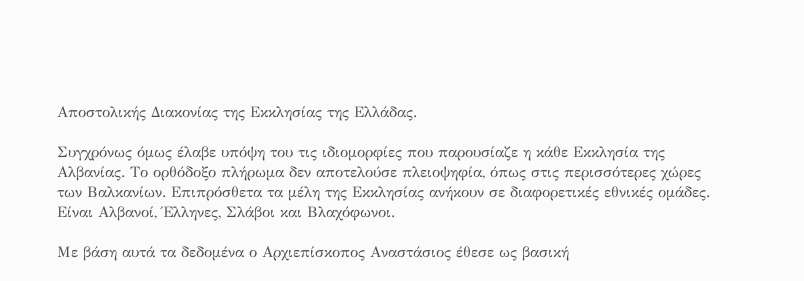Αποστολικής Διακονίας της Εκκλησίας της Ελλάδας.

Συγχρόνως όμως έλαβε υπόψη του τις ιδιομορφίες που παρουσίαζε η κάθε Εκκλησία της Αλβανίας. Το ορθόδοξο πλήρωμα δεν αποτελούσε πλειοψηφία, όπως στις περισσότερες χώρες των Βαλκανίων. Επιπρόσθετα τα μέλη της Εκκλησίας ανήκουν σε διαφορετικές εθνικές ομάδες. Είναι Αλβανοί, Έλληνες, Σλάβοι και Βλαχόφωνοι.

Με βάση αυτά τα δεδομένα ο Αρχιεπίσκοπος Αναστάσιος έθεσε ως βασική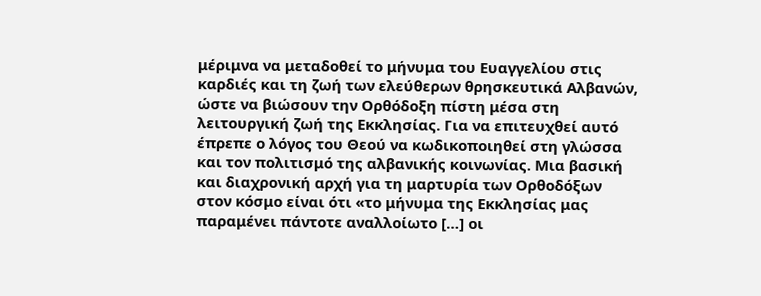μέριμνα να μεταδοθεί το μήνυμα του Ευαγγελίου στις καρδιές και τη ζωή των ελεύθερων θρησκευτικά Αλβανών, ώστε να βιώσουν την Ορθόδοξη πίστη μέσα στη λειτουργική ζωή της Εκκλησίας. Για να επιτευχθεί αυτό έπρεπε ο λόγος του Θεού να κωδικοποιηθεί στη γλώσσα και τον πολιτισμό της αλβανικής κοινωνίας. Μια βασική και διαχρονική αρχή για τη μαρτυρία των Ορθοδόξων στον κόσμο είναι ότι «το μήνυμα της Εκκλησίας μας παραμένει πάντοτε αναλλοίωτο […] οι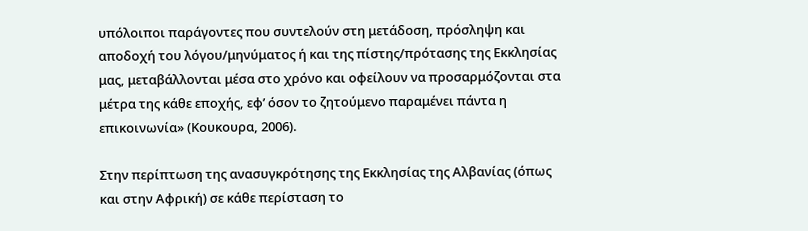υπόλοιποι παράγοντες που συντελούν στη μετάδοση, πρόσληψη και αποδοχή του λόγου/μηνύματος ή και της πίστης/πρότασης της Εκκλησίας μας, μεταβάλλονται μέσα στο χρόνο και οφείλουν να προσαρμόζονται στα μέτρα της κάθε εποχής, εφ’ όσον το ζητούμενο παραμένει πάντα η επικοινωνία» (Κουκουρα, 2006).

Στην περίπτωση της ανασυγκρότησης της Εκκλησίας της Αλβανίας (όπως και στην Αφρική) σε κάθε περίσταση το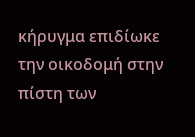κήρυγμα επιδίωκε την οικοδομή στην πίστη των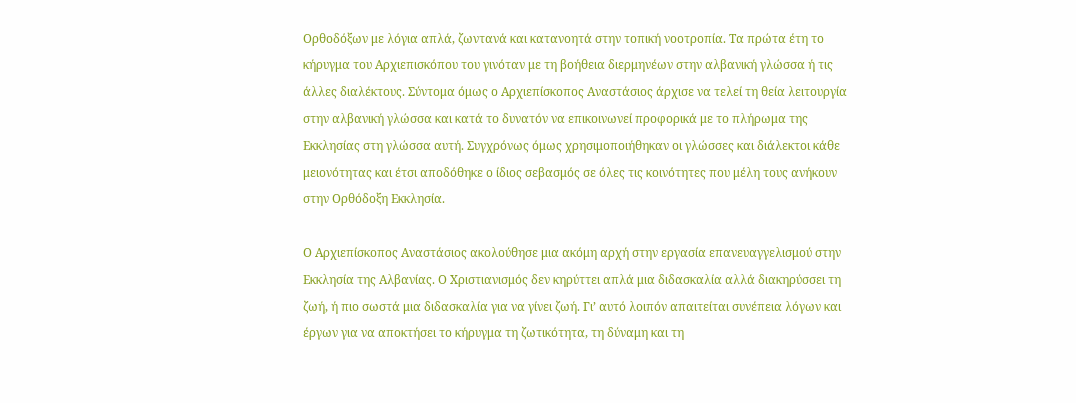Ορθοδόξων με λόγια απλά, ζωντανά και κατανοητά στην τοπική νοοτροπία. Τα πρώτα έτη το κήρυγμα του Αρχιεπισκόπου του γινόταν με τη βοήθεια διερμηνέων στην αλβανική γλώσσα ή τις άλλες διαλέκτους. Σύντομα όμως ο Αρχιεπίσκοπος Αναστάσιος άρχισε να τελεί τη θεία λειτουργία στην αλβανική γλώσσα και κατά το δυνατόν να επικοινωνεί προφορικά με το πλήρωμα της Εκκλησίας στη γλώσσα αυτή. Συγχρόνως όμως χρησιμοποιήθηκαν οι γλώσσες και διάλεκτοι κάθε μειονότητας και έτσι αποδόθηκε ο ίδιος σεβασμός σε όλες τις κοινότητες που μέλη τους ανήκουν στην Ορθόδοξη Εκκλησία.

Ο Αρχιεπίσκοπος Αναστάσιος ακολούθησε μια ακόμη αρχή στην εργασία επανευαγγελισμού στην Εκκλησία της Αλβανίας. Ο Χριστιανισμός δεν κηρύττει απλά μια διδασκαλία αλλά διακηρύσσει τη ζωή, ή πιο σωστά μια διδασκαλία για να γίνει ζωή. Γι’ αυτό λοιπόν απαιτείται συνέπεια λόγων και έργων για να αποκτήσει το κήρυγμα τη ζωτικότητα, τη δύναμη και τη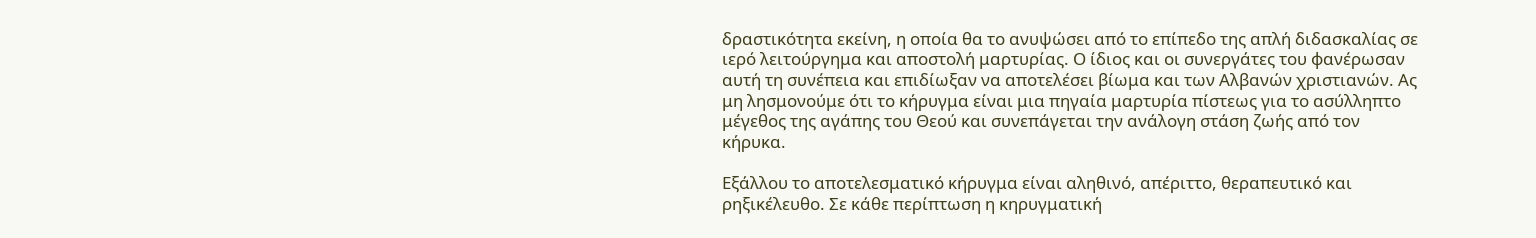δραστικότητα εκείνη, η οποία θα το ανυψώσει από το επίπεδο της απλή διδασκαλίας σε ιερό λειτούργημα και αποστολή μαρτυρίας. Ο ίδιος και οι συνεργάτες του φανέρωσαν αυτή τη συνέπεια και επιδίωξαν να αποτελέσει βίωμα και των Αλβανών χριστιανών. Ας μη λησμονούμε ότι το κήρυγμα είναι μια πηγαία μαρτυρία πίστεως για το ασύλληπτο μέγεθος της αγάπης του Θεού και συνεπάγεται την ανάλογη στάση ζωής από τον κήρυκα.

Εξάλλου το αποτελεσματικό κήρυγμα είναι αληθινό, απέριττο, θεραπευτικό και ρηξικέλευθο. Σε κάθε περίπτωση η κηρυγματική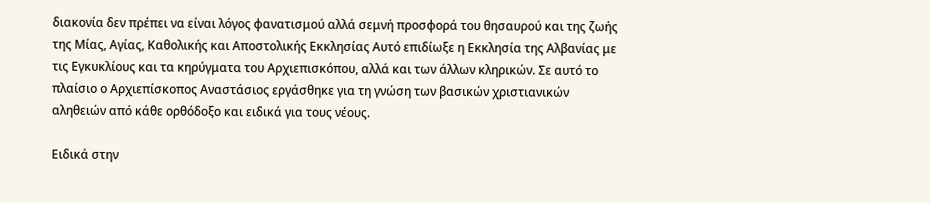διακονία δεν πρέπει να είναι λόγος φανατισμού αλλά σεμνή προσφορά του θησαυρού και της ζωής της Μίας, Αγίας, Καθολικής και Αποστολικής Εκκλησίας Αυτό επιδίωξε η Εκκλησία της Αλβανίας με τις Εγκυκλίους και τα κηρύγματα του Αρχιεπισκόπου, αλλά και των άλλων κληρικών. Σε αυτό το πλαίσιο ο Αρχιεπίσκοπος Αναστάσιος εργάσθηκε για τη γνώση των βασικών χριστιανικών αληθειών από κάθε ορθόδοξο και ειδικά για τους νέους.

Ειδικά στην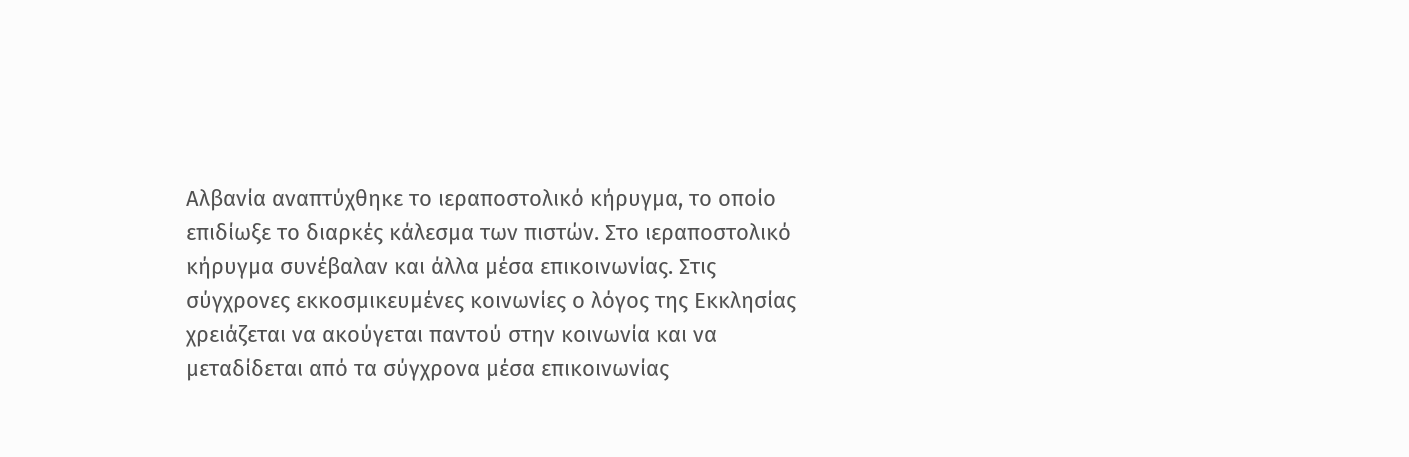Αλβανία αναπτύχθηκε το ιεραποστολικό κήρυγμα, το οποίο επιδίωξε το διαρκές κάλεσμα των πιστών. Στο ιεραποστολικό κήρυγμα συνέβαλαν και άλλα μέσα επικοινωνίας. Στις σύγχρονες εκκοσμικευμένες κοινωνίες ο λόγος της Εκκλησίας χρειάζεται να ακούγεται παντού στην κοινωνία και να μεταδίδεται από τα σύγχρονα μέσα επικοινωνίας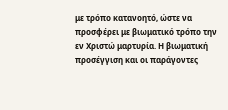με τρόπο κατανοητό, ώστε να προσφέρει με βιωματικό τρόπο την εν Χριστώ μαρτυρία. Η βιωματική προσέγγιση και οι παράγοντες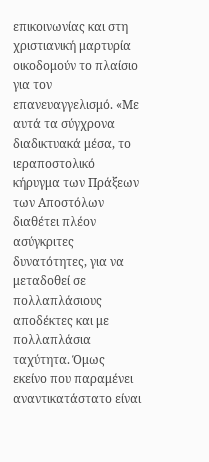επικοινωνίας και στη χριστιανική μαρτυρία οικοδομούν το πλαίσιο για τον επανευαγγελισμό. «Με αυτά τα σύγχρονα διαδικτυακά μέσα, το ιεραποστολικό κήρυγμα των Πράξεων των Αποστόλων διαθέτει πλέον ασύγκριτες δυνατότητες, για να μεταδοθεί σε πολλαπλάσιους αποδέκτες και με πολλαπλάσια ταχύτητα. Όμως εκείνο που παραμένει αναντικατάστατο είναι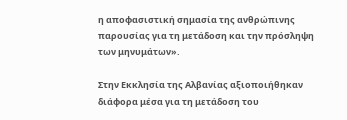η αποφασιστική σημασία της ανθρώπινης παρουσίας για τη μετάδοση και την πρόσληψη των μηνυμάτων».

Στην Εκκλησία της Αλβανίας αξιοποιήθηκαν διάφορα μέσα για τη μετάδοση του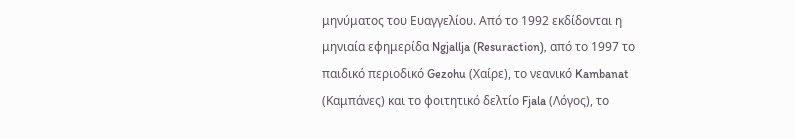μηνύματος του Ευαγγελίου. Από το 1992 εκδίδονται η μηνιαία εφημερίδα Ngjallja (Resuraction), από το 1997 το παιδικό περιοδικό Gezohu (Χαίρε), το νεανικό Kambanat (Καμπάνες) και το φοιτητικό δελτίο Fjala (Λόγος), το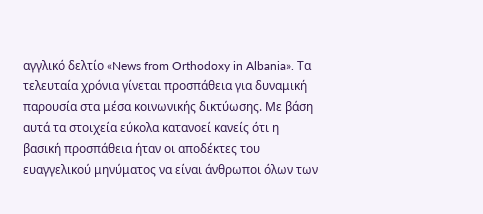αγγλικό δελτίο «News from Orthodoxy in Albania». Τα τελευταία χρόνια γίνεται προσπάθεια για δυναμική παρουσία στα μέσα κοινωνικής δικτύωσης. Με βάση αυτά τα στοιχεία εύκολα κατανοεί κανείς ότι η βασική προσπάθεια ήταν οι αποδέκτες του ευαγγελικού μηνύματος να είναι άνθρωποι όλων των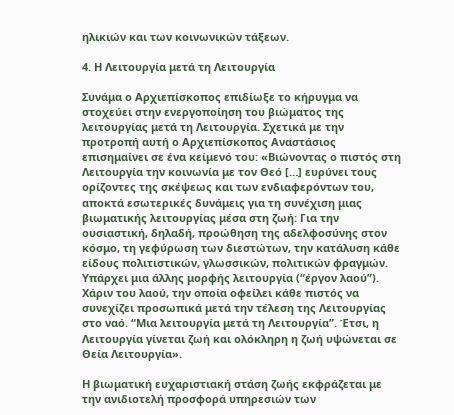ηλικιών και των κοινωνικών τάξεων.

4. Η Λειτουργία μετά τη Λειτουργία

Συνάμα ο Αρχιεπίσκοπος επιδίωξε το κήρυγμα να στοχεύει στην ενεργοποίηση του βιώματος της λειτουργίας μετά τη Λειτουργία. Σχετικά με την προτροπή αυτή ο Αρχιεπίσκοπος Αναστάσιος επισημαίνει σε ένα κείμενό του: «Βιώνοντας ο πιστός στη Λειτουργία την κοινωνία με τον Θεό […] ευρύνει τους ορίζοντες της σκέψεως και των ενδιαφερόντων του, αποκτά εσωτερικές δυνάμεις για τη συνέχιση μιας βιωματικής λειτουργίας μέσα στη ζωή: Για την ουσιαστική, δηλαδή, προώθηση της αδελφοσύνης στον κόσμο, τη γεφύρωση των διεστώτων, την κατάλυση κάθε είδους πολιτιστικών, γλωσσικών, πολιτικών φραγμών. Υπάρχει μια άλλης μορφής λειτουργία (“έργον λαού”). Χάριν του λαού, την οποία οφείλει κάθε πιστός να συνεχίζει προσωπικά μετά την τέλεση της Λειτουργίας στο ναό. “Μια λειτουργία μετά τη Λειτουργία”. Έτσι, η Λειτουργία γίνεται ζωή και ολόκληρη η ζωή υψώνεται σε Θεία Λειτουργία».

Η βιωματική ευχαριστιακή στάση ζωής εκφράζεται με την ανιδιοτελή προσφορά υπηρεσιών των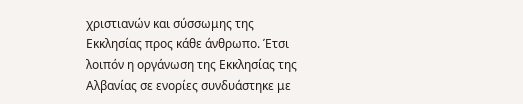χριστιανών και σύσσωμης της Εκκλησίας προς κάθε άνθρωπο. Έτσι λοιπόν η οργάνωση της Εκκλησίας της Αλβανίας σε ενορίες συνδυάστηκε με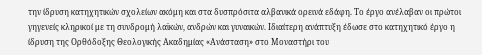την ίδρυση κατηχητικών σχολείων ακόμη και στα δυσπρόσιτα αλβανικά ορεινά εδάφη. Το έργο ανέλαβαν οι πρώτοι γηγενείς κληρικοί με τη συνδρομή λαϊκών, ανδρών και γυναικών. Ιδιαίτερη ανάπτυξη έδωσε στο κατηχητικό έργο η ίδρυση της Ορθόδοξης Θεολογικής Ακαδημίας «Ανάσταση» στο Μοναστήρι του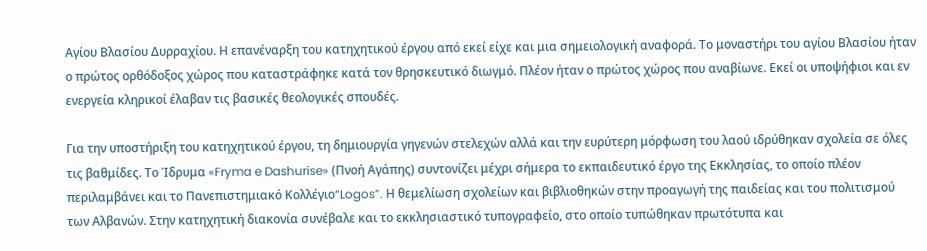Αγίου Βλασίου Δυρραχίου. Η επανέναρξη του κατηχητικού έργου από εκεί είχε και μια σημειολογική αναφορά. Το μοναστήρι του αγίου Βλασίου ήταν ο πρώτος ορθόδοξος χώρος που καταστράφηκε κατά τον θρησκευτικό διωγμό. Πλέον ήταν ο πρώτος χώρος που αναβίωνε. Εκεί οι υποψήφιοι και εν ενεργεία κληρικοί έλαβαν τις βασικές θεολογικές σπουδές.

Για την υποστήριξη του κατηχητικού έργου, τη δημιουργία γηγενών στελεχών αλλά και την ευρύτερη μόρφωση του λαού ιδρύθηκαν σχολεία σε όλες τις βαθμίδες. Το Ίδρυμα «Fryma e Dashurise» (Πνοή Αγάπης) συντονίζει μέχρι σήμερα το εκπαιδευτικό έργο της Εκκλησίας, το οποίο πλέον περιλαμβάνει και το Πανεπιστημιακό Κολλέγιο“Logos”. Η θεμελίωση σχολείων και βιβλιοθηκών στην προαγωγή της παιδείας και του πολιτισμού των Αλβανών. Στην κατηχητική διακονία συνέβαλε και το εκκλησιαστικό τυπογραφείο, στο οποίο τυπώθηκαν πρωτότυπα και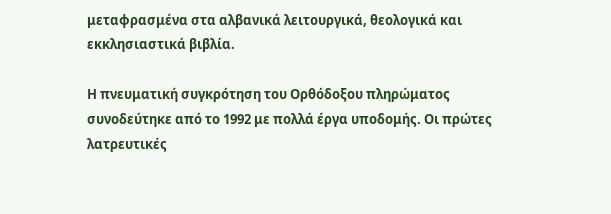μεταφρασμένα στα αλβανικά λειτουργικά, θεολογικά και εκκλησιαστικά βιβλία.

Η πνευματική συγκρότηση του Ορθόδοξου πληρώματος συνοδεύτηκε από το 1992 με πολλά έργα υποδομής. Οι πρώτες λατρευτικές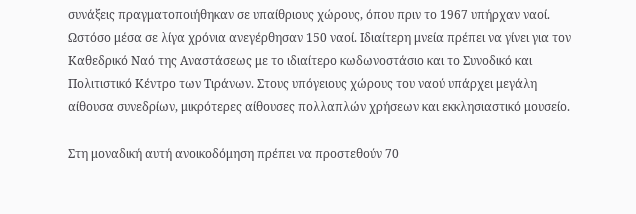συνάξεις πραγματοποιήθηκαν σε υπαίθριους χώρους, όπου πριν το 1967 υπήρχαν ναοί. Ωστόσο μέσα σε λίγα χρόνια ανεγέρθησαν 150 ναοί. Ιδιαίτερη μνεία πρέπει να γίνει για τον Καθεδρικό Ναό της Αναστάσεως με το ιδιαίτερο κωδωνοστάσιο και το Συνοδικό και Πολιτιστικό Κέντρο των Τιράνων. Στους υπόγειους χώρους του ναού υπάρχει μεγάλη αίθουσα συνεδρίων, μικρότερες αίθουσες πολλαπλών χρήσεων και εκκλησιαστικό μουσείο.

Στη μοναδική αυτή ανοικοδόμηση πρέπει να προστεθούν 70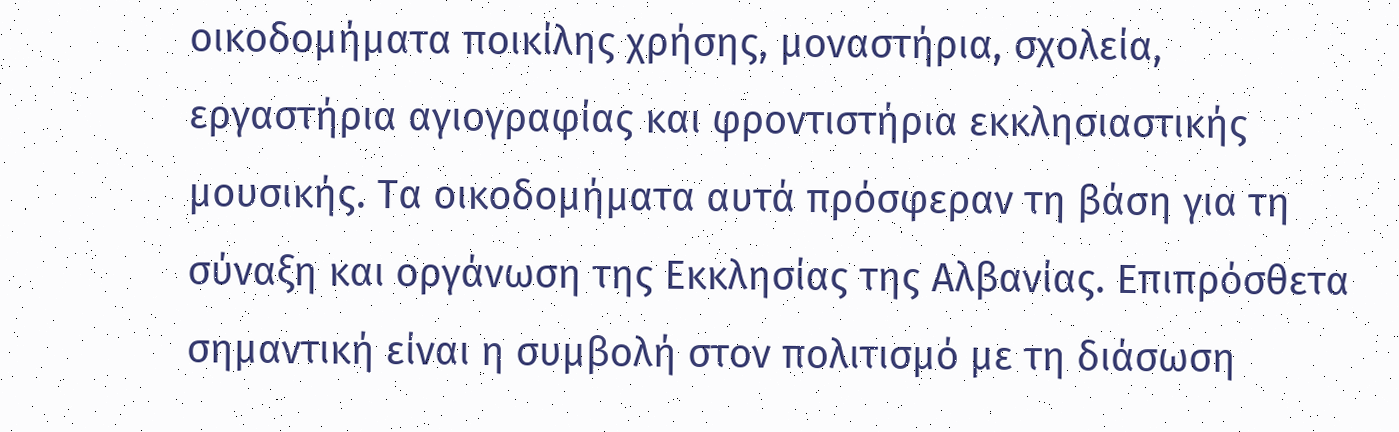οικοδομήματα ποικίλης χρήσης, μοναστήρια, σχολεία, εργαστήρια αγιογραφίας και φροντιστήρια εκκλησιαστικής μουσικής. Τα οικοδομήματα αυτά πρόσφεραν τη βάση για τη σύναξη και οργάνωση της Εκκλησίας της Αλβανίας. Επιπρόσθετα σημαντική είναι η συμβολή στον πολιτισμό με τη διάσωση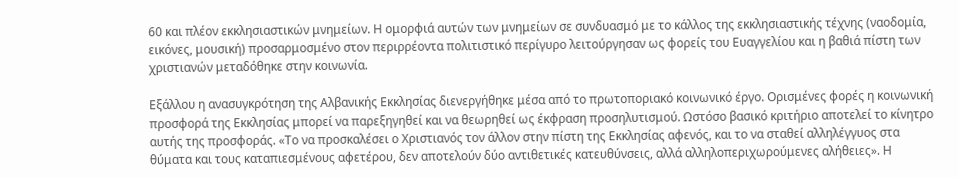60 και πλέον εκκλησιαστικών μνημείων. Η ομορφιά αυτών των μνημείων σε συνδυασμό με το κάλλος της εκκλησιαστικής τέχνης (ναοδομία, εικόνες, μουσική) προσαρμοσμένο στον περιρρέοντα πολιτιστικό περίγυρο λειτούργησαν ως φορείς του Ευαγγελίου και η βαθιά πίστη των χριστιανών μεταδόθηκε στην κοινωνία.

Εξάλλου η ανασυγκρότηση της Αλβανικής Εκκλησίας διενεργήθηκε μέσα από το πρωτοποριακό κοινωνικό έργο. Ορισμένες φορές η κοινωνική προσφορά της Εκκλησίας μπορεί να παρεξηγηθεί και να θεωρηθεί ως έκφραση προσηλυτισμού. Ωστόσο βασικό κριτήριο αποτελεί το κίνητρο αυτής της προσφοράς. «Το να προσκαλέσει ο Χριστιανός τον άλλον στην πίστη της Εκκλησίας αφενός, και το να σταθεί αλληλέγγυος στα θύματα και τους καταπιεσμένους αφετέρου, δεν αποτελούν δύο αντιθετικές κατευθύνσεις, αλλά αλληλοπεριχωρούμενες αλήθειες». Η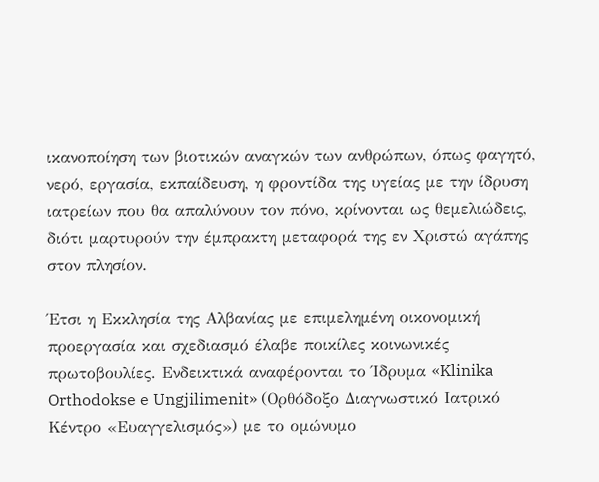ικανοποίηση των βιοτικών αναγκών των ανθρώπων, όπως φαγητό, νερό, εργασία, εκπαίδευση, η φροντίδα της υγείας με την ίδρυση ιατρείων που θα απαλύνουν τον πόνο, κρίνονται ως θεμελιώδεις, διότι μαρτυρούν την έμπρακτη μεταφορά της εν Χριστώ αγάπης στον πλησίον.

Έτσι η Εκκλησία της Αλβανίας με επιμελημένη οικονομική προεργασία και σχεδιασμό έλαβε ποικίλες κοινωνικές πρωτοβουλίες. Ενδεικτικά αναφέρονται το Ίδρυμα «Klinika Orthodokse e Ungjilimenit» (Ορθόδοξο Διαγνωστικό Ιατρικό Κέντρο «Ευαγγελισμός») με το ομώνυμο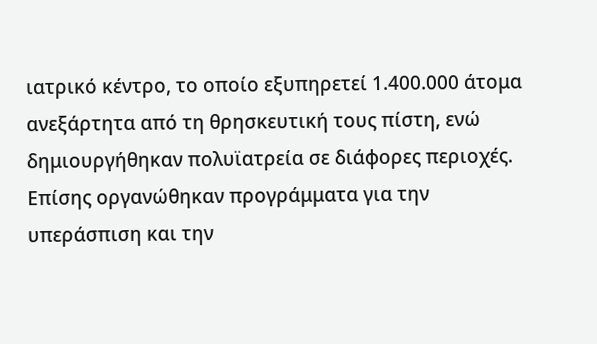ιατρικό κέντρο, το οποίο εξυπηρετεί 1.400.000 άτομα ανεξάρτητα από τη θρησκευτική τους πίστη, ενώ δημιουργήθηκαν πολυϊατρεία σε διάφορες περιοχές. Επίσης οργανώθηκαν προγράμματα για την υπεράσπιση και την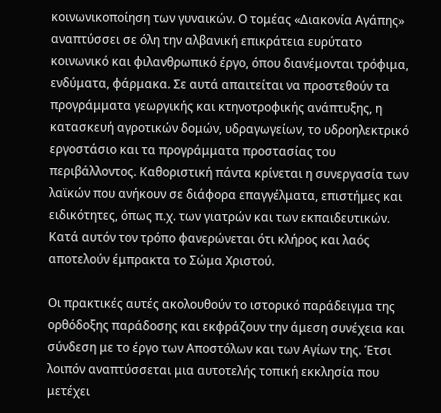κοινωνικοποίηση των γυναικών. Ο τομέας «Διακονία Αγάπης» αναπτύσσει σε όλη την αλβανική επικράτεια ευρύτατο κοινωνικό και φιλανθρωπικό έργο, όπου διανέμονται τρόφιμα, ενδύματα, φάρμακα. Σε αυτά απαιτείται να προστεθούν τα προγράμματα γεωργικής και κτηνοτροφικής ανάπτυξης, η κατασκευή αγροτικών δομών, υδραγωγείων, το υδροηλεκτρικό εργοστάσιο και τα προγράμματα προστασίας του περιβάλλοντος. Καθοριστική πάντα κρίνεται η συνεργασία των λαϊκών που ανήκουν σε διάφορα επαγγέλματα, επιστήμες και ειδικότητες, όπως π.χ. των γιατρών και των εκπαιδευτικών. Κατά αυτόν τον τρόπο φανερώνεται ότι κλήρος και λαός αποτελούν έμπρακτα το Σώμα Χριστού.

Οι πρακτικές αυτές ακολουθούν το ιστορικό παράδειγμα της ορθόδοξης παράδοσης και εκφράζουν την άμεση συνέχεια και σύνδεση με το έργο των Αποστόλων και των Αγίων της. Έτσι λοιπόν αναπτύσσεται μια αυτοτελής τοπική εκκλησία που μετέχει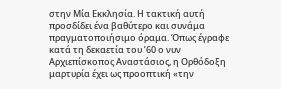στην Μία Εκκλησία. Η τακτική αυτή προσδίδει ένα βαθύτερο και συνάμα πραγματοποιήσιμο όραμα. Όπως έγραφε κατά τη δεκαετία του ’60 ο νυν Αρχιεπίσκοπος Αναστάσιος, η Ορθόδοξη μαρτυρία έχει ως προοπτική «την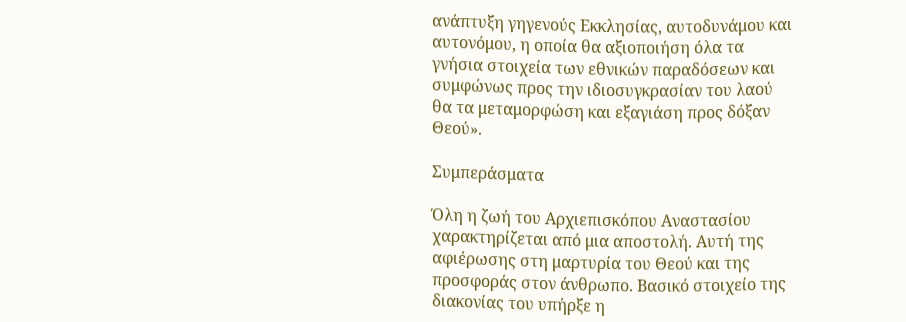ανάπτυξη γηγενούς Εκκλησίας, αυτοδυνάμου και αυτονόμου, η οποία θα αξιοποιήση όλα τα γνήσια στοιχεία των εθνικών παραδόσεων και συμφώνως προς την ιδιοσυγκρασίαν του λαού θα τα μεταμορφώση και εξαγιάση προς δόξαν Θεού».

Συμπεράσματα

Όλη η ζωή του Αρχιεπισκόπου Αναστασίου χαρακτηρίζεται από μια αποστολή. Αυτή της αφιέρωσης στη μαρτυρία του Θεού και της προσφοράς στον άνθρωπο. Βασικό στοιχείο της διακονίας του υπήρξε η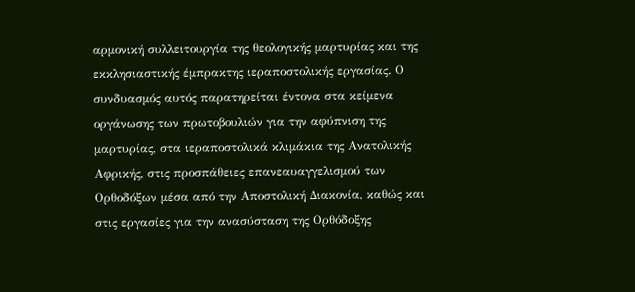αρμονική συλλειτουργία της θεολογικής μαρτυρίας και της εκκλησιαστικής έμπρακτης ιεραποστολικής εργασίας. Ο συνδυασμός αυτός παρατηρείται έντονα στα κείμενα οργάνωσης των πρωτοβουλιών για την αφύπνιση της μαρτυρίας, στα ιεραποστολικά κλιμάκια της Ανατολικής Αφρικής, στις προσπάθειες επανεαυαγγελισμού των Ορθοδόξων μέσα από την Αποστολική Διακονία, καθώς και στις εργασίες για την ανασύσταση της Ορθόδοξης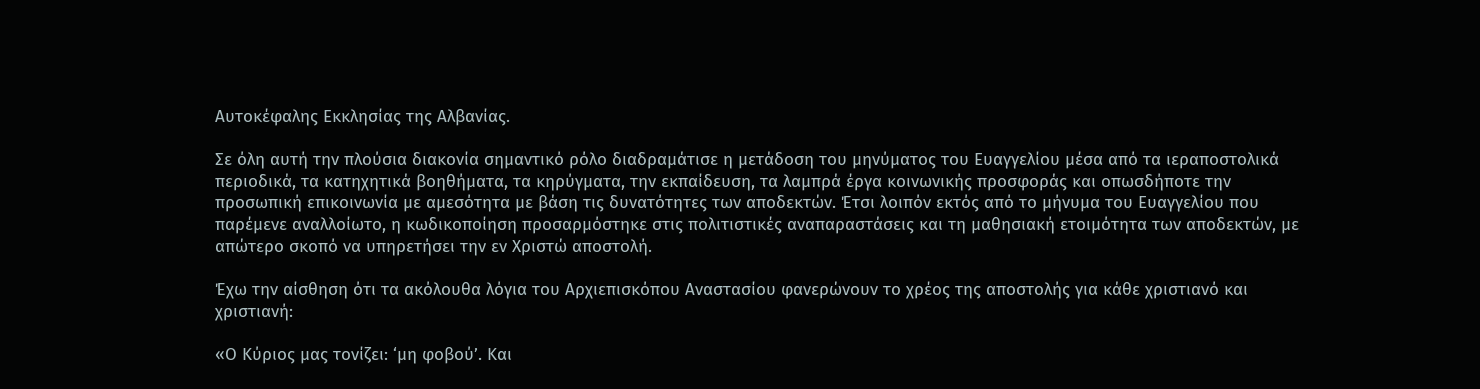Αυτοκέφαλης Εκκλησίας της Αλβανίας.

Σε όλη αυτή την πλούσια διακονία σημαντικό ρόλο διαδραμάτισε η μετάδοση του μηνύματος του Ευαγγελίου μέσα από τα ιεραποστολικά περιοδικά, τα κατηχητικά βοηθήματα, τα κηρύγματα, την εκπαίδευση, τα λαμπρά έργα κοινωνικής προσφοράς και οπωσδήποτε την προσωπική επικοινωνία με αμεσότητα με βάση τις δυνατότητες των αποδεκτών. Έτσι λοιπόν εκτός από το μήνυμα του Ευαγγελίου που παρέμενε αναλλοίωτο, η κωδικοποίηση προσαρμόστηκε στις πολιτιστικές αναπαραστάσεις και τη μαθησιακή ετοιμότητα των αποδεκτών, με απώτερο σκοπό να υπηρετήσει την εν Χριστώ αποστολή.

Έχω την αίσθηση ότι τα ακόλουθα λόγια του Αρχιεπισκόπου Αναστασίου φανερώνουν το χρέος της αποστολής για κάθε χριστιανό και χριστιανή:

«Ο Κύριος μας τονίζει: ‘μη φοβού’. Και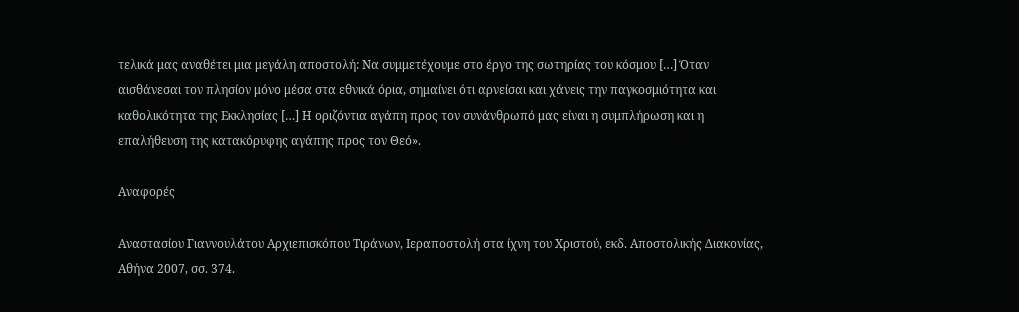τελικά μας αναθέτει μια μεγάλη αποστολή: Να συμμετέχουμε στο έργο της σωτηρίας του κόσμου […] Όταν αισθάνεσαι τον πλησίον μόνο μέσα στα εθνικά όρια, σημαίνει ότι αρνείσαι και χάνεις την παγκοσμιότητα και καθολικότητα της Εκκλησίας […] Η οριζόντια αγάπη προς τον συνάνθρωπό μας είναι η συμπλήρωση και η επαλήθευση της κατακόρυφης αγάπης προς τον Θεό».

Αναφορές

Αναστασίου Γιαννουλάτου Αρχιεπισκόπου Τιράνων, Ιεραποστολή στα ίχνη του Χριστού, εκδ. Αποστολικής Διακονίας, Αθήνα 2007, σσ. 374.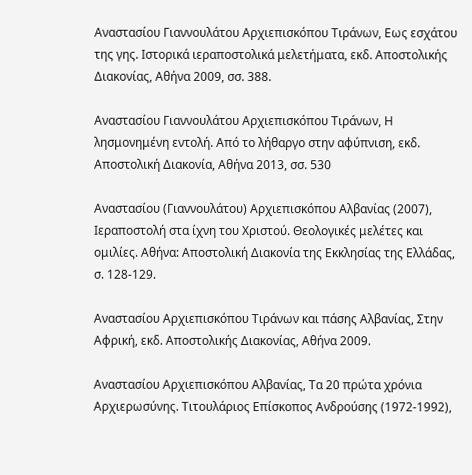Αναστασίου Γιαννουλάτου Αρχιεπισκόπου Τιράνων, Εως εσχάτου της γης. Ιστορικά ιεραποστολικά μελετήματα, εκδ. Αποστολικής Διακονίας, Αθήνα 2009, σσ. 388.

Αναστασίου Γιαννουλάτου Αρχιεπισκόπου Τιράνων, Η λησμονημένη εντολή. Από το λήθαργο στην αφύπνιση, εκδ. Αποστολική Διακονία, Αθήνα 2013, σσ. 530

Αναστασίου (Γιαννουλάτου) Αρχιεπισκόπου Αλβανίας (2007), Ιεραποστολή στα ίχνη του Χριστού. Θεολογικές μελέτες και ομιλίες. Αθήνα: Αποστολική Διακονία της Εκκλησίας της Ελλάδας, σ. 128-129.

Αναστασίου Αρχιεπισκόπου Τιράνων και πάσης Αλβανίας, Στην Αφρική, εκδ. Αποστολικής Διακονίας, Αθήνα 2009.

Αναστασίου Αρχιεπισκόπου Αλβανίας, Τα 20 πρώτα χρόνια Αρχιερωσύνης. Τιτουλάριος Επίσκοπος Ανδρούσης (1972-1992),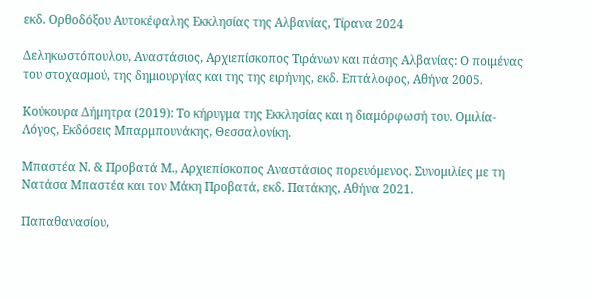εκδ. Ορθοδόξου Αυτοκέφαλης Εκκλησίας της Αλβανίας, Τίρανα 2024

Δεληκωστόπουλου, Αναστάσιος, Αρχιεπίσκοπος Τιράνων και πάσης Αλβανίας: Ο ποιμένας του στοχασμού, της δημιουργίας και της της ειρήνης, εκδ. Επτάλοφος, Αθήνα 2005.

Κούκουρα Δήμητρα (2019): Το κήρυγμα της Εκκλησίας και η διαμόρφωσή του. Ομιλία-Λόγος, Εκδόσεις Μπαρμπουνάκης, Θεσσαλονίκη.

Μπαστέα Ν. & Προβατά Μ., Αρχιεπίσκοπος Αναστάσιος πορευόμενος. Συνομιλίες με τη Νατάσα Μπαστέα και τον Μάκη Προβατά, εκδ. Πατάκης, Αθήνα 2021.

Παπαθανασίου,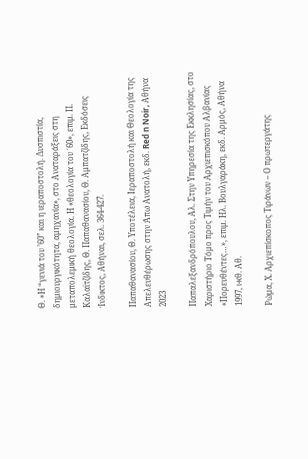Θ. «Η “γενιά του ’60” και η ιεραποστολή. Δυσπιστία, δημιουργικότητα, αμηχανία», στο Αναταράξεις στη μεταπολεμική θεολογία. Η «θεολογία του ΄60», επιμ. Π. Καλαϊτζίδης, Θ. Παπαθανασίου, Θ. Αμπατζίδης, Εκδόσεις Ίνδικτος, Αθήναι, σελ. 364-427.

Παπαθανασίου, Θ. Υποτέλεια, Ιεραποστολή και Θεολογία της Απελευθέρωσης στην Άπω Ανατολή, εκδ. Red n Noir, Αθήνα 2023

Παπαλεξανδρόπουλου, Αλ. Στην Υπηρεσία της Εκκλησίας, στο Χαριστήριο Τόμο προς Τιμήν του Αρχιεπισκόπου Αλβανίας «Πορευθέντες…», επιμ. Ηλ. Βουλγαράκη, εκδ. Αρμός, Αθήνα 1997, ι-κθ. Αθ.

Ρώμα, Χ. Αρχιεπίσκοπος Τιράνων – Ο πρωτεργάτης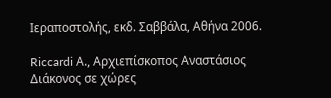Ιεραποστολής, εκδ. Σαββάλα, Αθήνα 2006.

Riccardi Α., Αρχιεπίσκοπος Αναστάσιος Διάκονος σε χώρες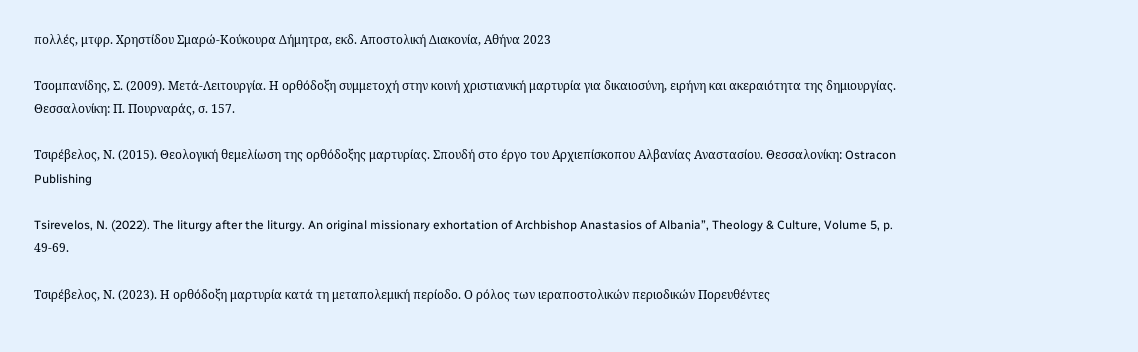πολλές, μτφρ. Χρηστίδου Σμαρώ-Κούκουρα Δήμητρα, εκδ. Αποστολική Διακονία, Αθήνα 2023

Τσομπανίδης, Σ. (2009). Μετά-Λειτουργία. Η ορθόδοξη συμμετοχή στην κοινή χριστιανική μαρτυρία για δικαιοσύνη, ειρήνη και ακεραιότητα της δημιουργίας. Θεσσαλονίκη: Π. Πουρναράς, σ. 157.

Τσιρέβελος, Ν. (2015). Θεολογική θεμελίωση της ορθόδοξης μαρτυρίας. Σπουδή στο έργο του Αρχιεπίσκοπου Αλβανίας Αναστασίου. Θεσσαλονίκη: Ostracon Publishing

Tsirevelos, N. (2022). The liturgy after the liturgy. An original missionary exhortation of Archbishop Anastasios of Albania”, Theology & Culture, Volume 5, p. 49-69.

Τσιρέβελος, Ν. (2023). Η ορθόδοξη μαρτυρία κατά τη μεταπολεμική περίοδο. Ο ρόλος των ιεραποστολικών περιοδικών Πορευθέντες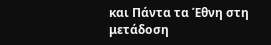και Πάντα τα Έθνη στη μετάδοση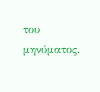του μηνύματος.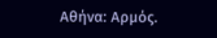Αθήνα: Αρμός.